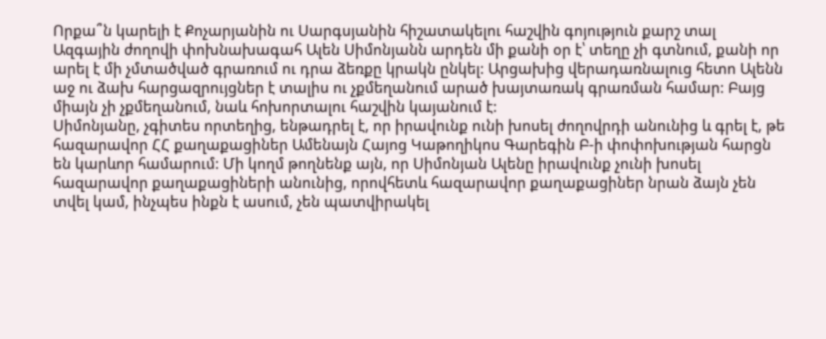Որքա՞ն կարելի է Քոչարյանին ու Սարգսյանին հիշատակելու հաշվին գոյություն քարշ տալ
Ազգային ժողովի փոխնախագահ Ալեն Սիմոնյանն արդեն մի քանի օր է՝ տեղը չի գտնում, քանի որ արել է մի չմտածված գրառում ու դրա ձեռքը կրակն ընկել: Արցախից վերադառնալուց հետո Ալենն աջ ու ձախ հարցազրույցներ է տալիս ու չքմեղանում արած խայտառակ գրառման համար: Բայց միայն չի չքմեղանում, նաև հոխորտալու հաշվին կայանում է:
Սիմոնյանը, չգիտես որտեղից, ենթադրել է, որ իրավունք ունի խոսել ժողովրդի անունից և գրել է, թե հազարավոր ՀՀ քաղաքացիներ Ամենայն Հայոց Կաթողիկոս Գարեգին Բ-ի փոփոխության հարցն են կարևոր համարում: Մի կողմ թողնենք այն, որ Սիմոնյան Ալենը իրավունք չունի խոսել հազարավոր քաղաքացիների անունից, որովհետև հազարավոր քաղաքացիներ նրան ձայն չեն տվել կամ, ինչպես ինքն է ասում, չեն պատվիրակել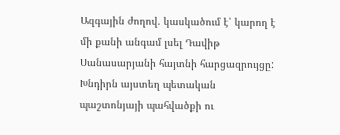Ազգային ժողով. կասկածում է՝ կարող է մի քանի անգամ լսել Դավիթ Սանասարյանի հայտնի հարցազրույցը:
Խնդիրն այստեղ պետական պաշտոնյայի պահվածքի ու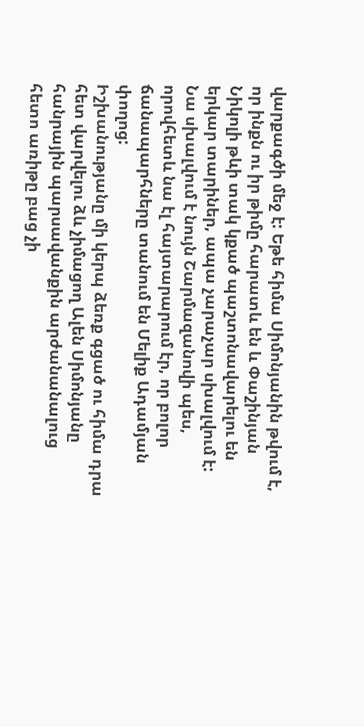վարքագծի մեջ է: Եթե հիմա Սիմոնյանին թվում է, որ ինքն ու իր թիմը հարատև են և Փաշինյան Նիկոլի թևի տակ կքած պաշտոնավարելու են երկար տարիներ, ապա չարաչար սխալվում է: Նա սխալվում է նույն Շարմազանովի պես, որովհետև նա էլ հայտարարում էր, որ բոլոր ճանապարհները տանում են Մելիք Ադամյան փողոց:
Իշխանությանը մի կերպ ձեռք գցած ու հիմա դրա հետ վարվելու ձև չիմացող Ալեն Սիմոնյանը հանրային պարսավանքին արժանանալուց հետո առիթը բաց չի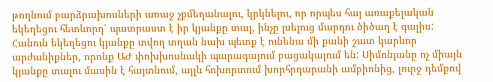թողնում բարձրախոսների առաջ չքմեղանալու, կրկնելու, որ որպես հայ առաքելական եկեղեցու հետևորդ՝ պատրաստ է իր կյանքը տալ, ինչը լսելուց մարդու ծիծաղ է գալիս: Հանուն եկեղեցու կյանքը տվող տղան նախ պետք է ունենա մի քանի շատ կարևոր արժանիքներ, որոնք ԱԺ փոխխոսնակի պարագայում բացակայում են: Սիմոնյանը ոչ միայն կյանքը տալու մասին է հայտնում, այլև հոխորտում խորհրդարանի ամբիոնից, լուրջ դեմքով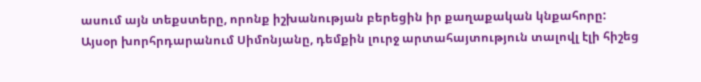ասում այն տեքստերը, որոնք իշխանության բերեցին իր քաղաքական կնքահորը:
Այսօր խորհրդարանում Սիմոնյանը, դեմքին լուրջ արտահայտություն տալովլ էլի հիշեց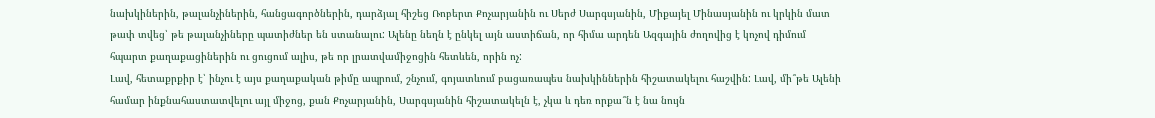նախկիներին, թալանչիներին, հանցագործներին, դարձյալ հիշեց Ռոբերտ Քոչարյանին ու Սերժ Սարգսյանին, Միքայել Մինասյանին ու կրկին մատ թափ տվեց՝ թե թալանչիները պատիժներ են ստանալու: Ալենը նեղն է ընկել այն աստիճան, որ հիմա արդեն Ազգային ժողովից է կոչով դիմում հպարտ քաղաքացիներին ու ցուցում ալիս, թե որ լրատվամիջոցին հետևեն, որին ոչ:
Լավ, հետաքրքիր է՝ ինչու է այս քաղաքական թիմը ապրում, շնչում, գոյատևում բացառապես նախկիններին հիշատակելու հաշվին: Լավ, մի՞թե Ալենի համար ինքնահաստատվելու այլ միջոց, քան Քոչարյանին, Սարգսյանին հիշատակելն է, չկա և դեռ որքա՞ն է նա նույն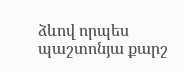ձևով որպես պաշտոնյա քարշ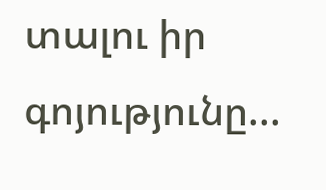տալու իր գոյությունը...